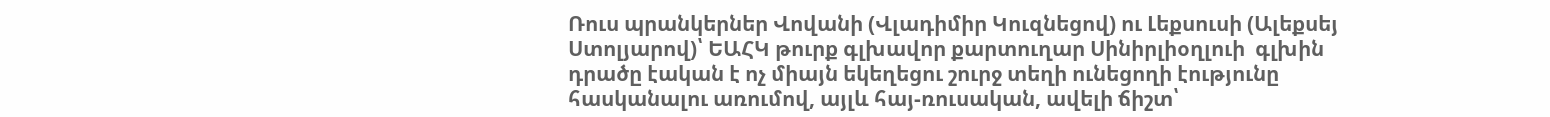Ռուս պրանկերներ Վովանի (Վլադիմիր Կուզնեցով) ու Լեքսուսի (Ալեքսեյ Ստոլյարով)՝ ԵԱՀԿ թուրք գլխավոր քարտուղար Սինիրլիօղլուի  գլխին դրածը էական է ոչ միայն եկեղեցու շուրջ տեղի ունեցողի էությունը հասկանալու առումով, այլև հայ-ռուսական, ավելի ճիշտ՝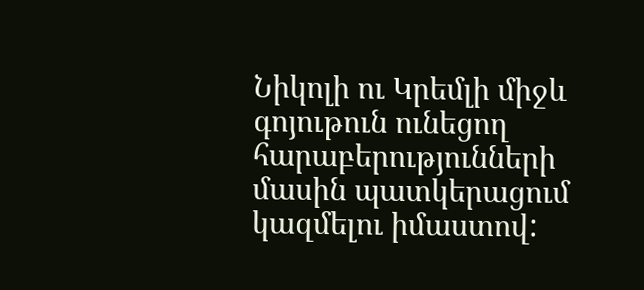Նիկոլի ու Կրեմլի միջև գոյութուն ունեցող հարաբերությունների մասին պատկերացում կազմելու իմաստով: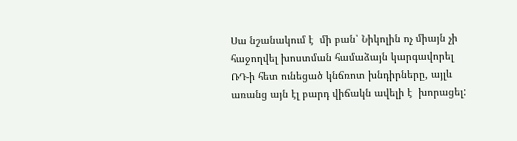Սա նշանակում է  մի բան՝ Նիկոլին ոչ միայն չի հաջողվել խոստման համաձայն կարգավորել ՌԴ-ի հետ ունեցած կնճռոտ խնդիրները, այլև առանց այն էլ բարդ վիճակն ավելի է  խորացել: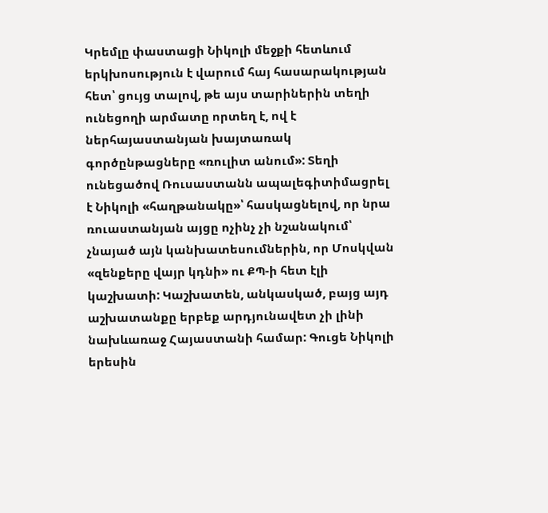Կրեմլը փաստացի Նիկոլի մեջքի հետևում երկխոսություն է վարում հայ հասարակության հետ՝ ցույց տալով, թե այս տարիներին տեղի ունեցողի արմատը որտեղ է, ով է ներհայաստանյան խայտառակ գործընթացները «ռուլիտ անում»: Տեղի ունեցածով Ռուսաստանն ապալեգիտիմացրել է Նիկոլի «հաղթանակը»՝ հասկացնելով, որ նրա ռուաստանյան այցը ոչինչ չի նշանակում՝ չնայած այն կանխատեսումներին, որ Մոսկվան «զենքերը վայր կդնի» ու ՔՊ-ի հետ էլի կաշխատի: Կաշխատեն, անկասկած, բայց այդ աշխատանքը երբեք արդյունավետ չի լինի նախևառաջ Հայաստանի համար: Գուցե Նիկոլի երեսին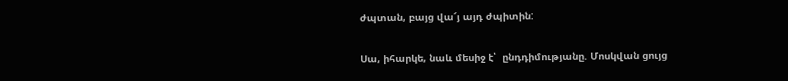ժպտան, բայց վա՜յ այդ ժպիտին:

Սա, իհարկե, նաև մեսիջ է՝  ընդդիմությանը. Մոսկվան ցույց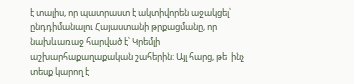է տալիս, որ պատրաստ է ակտիվորեն աջակցել՝ ընդդիմանալու Հայաստանի թրքացմանը, որ նախևառաջ հարված է՝ Կրեմլի աշխարհաքաղաքական շահերին: Այլ հարց, թե  ինչ տեսք կարող է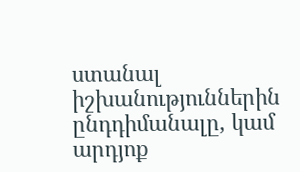ստանալ իշխանություններին ընդդիմանալը, կամ արդյոք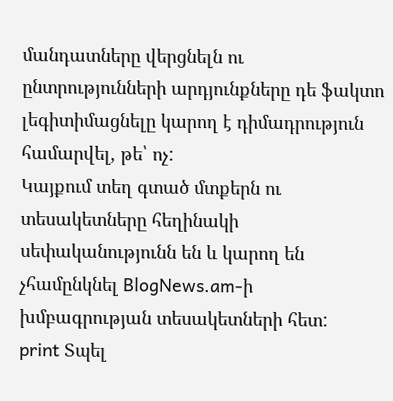մանդատները վերցնելն ու ընտրությունների արդյունքները դե ֆակտո լեգիտիմացնելը կարող է դիմադրություն համարվել, թե՝ ոչ:
Կայքում տեղ գտած մտքերն ու տեսակետները հեղինակի սեփականությունն են և կարող են չհամընկնել BlogNews.am-ի խմբագրության տեսակետների հետ:
print Տպել